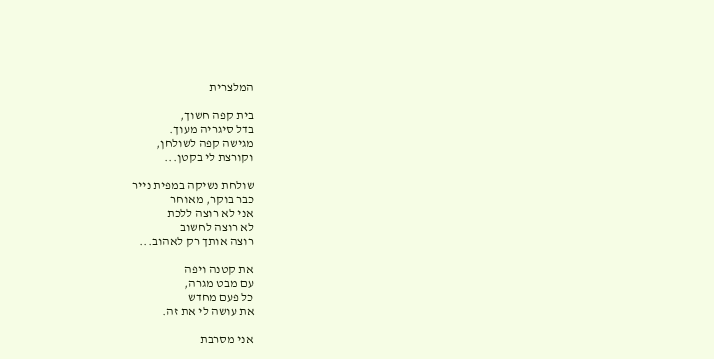המלצרית

בית קפה חשוך,
בדל סיגריה מעוך.
מגישה קפה לשולחן,
וקורצת לי בקטן...

שולחת נשיקה במפית נייר
כבר בוקר, מאוחר
אני לא רוצה ללכת
לא רוצה לחשוב
רוצה אותך רק לאהוב...

את קטנה ויפה
עם מבט מגרה,
כל פעם מחדש
את עושה לי את זה.

אני מסרבת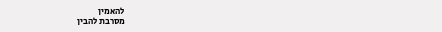להאמין
מסרבת להבין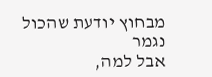מבחוץ יודעת שהכול נגמר
אבל למה,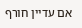אם עדיין חורף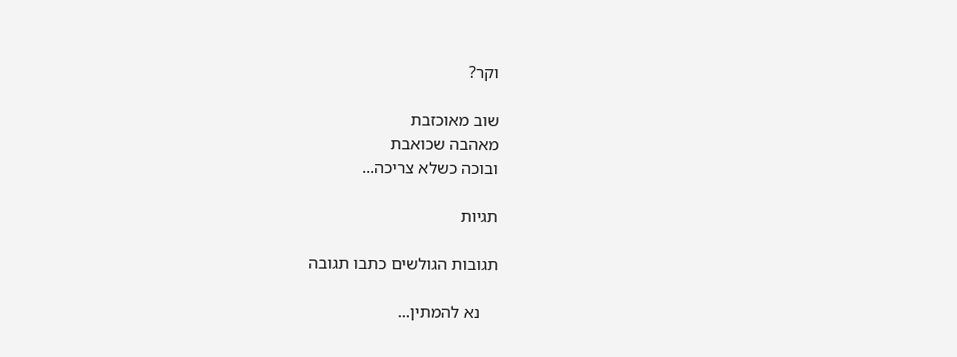וקר?

שוב מאוכזבת
מאהבה שכואבת
ובוכה כשלא צריכה...

תגיות

תגובות הגולשים כתבו תגובה

    נא להמתין...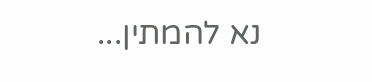נא להמתין...